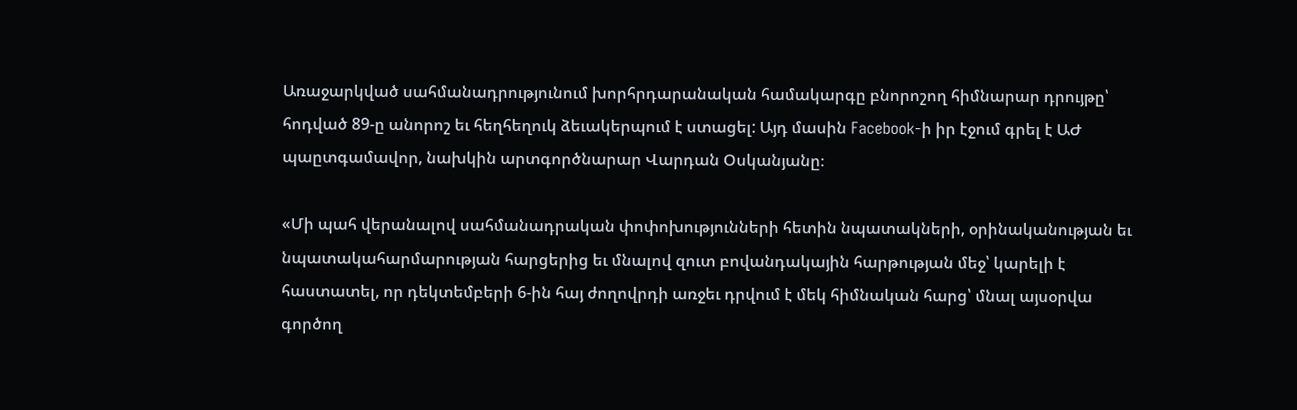Առաջարկված սահմանադրությունում խորհրդարանական համակարգը բնորոշող հիմնարար դրույթը՝ հոդված 89-ը անորոշ եւ հեղհեղուկ ձեւակերպում է ստացել: Այդ մասին Facebook-ի իր էջում գրել է ԱԺ պաըտգամավոր, նախկին արտգործնարար Վարդան Օսկանյանը։

«Մի պահ վերանալով սահմանադրական փոփոխությունների հետին նպատակների, օրինականության եւ նպատակահարմարության հարցերից եւ մնալով զուտ բովանդակային հարթության մեջ՝ կարելի է հաստատել, որ դեկտեմբերի 6-ին հայ ժողովրդի առջեւ դրվում է մեկ հիմնական հարց՝ մնալ այսօրվա գործող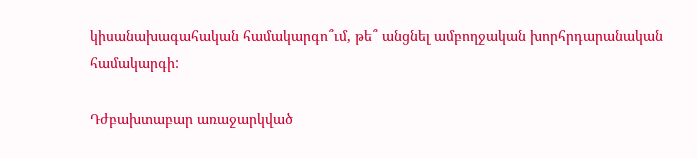կիսանախագահական համակարգո՞ւմ, թե՞ անցնել ամբողջական խորհրդարանական համակարգի:

Դժբախտաբար առաջարկված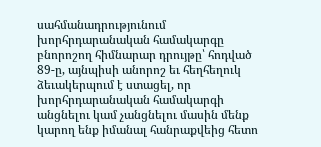սահմանադրությունում խորհրդարանական համակարգը բնորոշող հիմնարար դրույթը՝ հոդված 89-ը, այնպիսի անորոշ եւ հեղհեղուկ ձեւակերպում է ստացել, որ խորհրդարանական համակարգի անցնելու կամ չանցնելու մասին մենք կարող ենք իմանալ հանրաքվեից հետո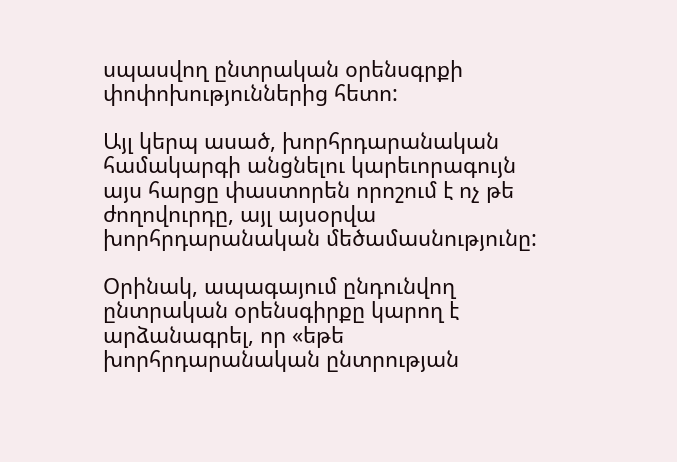սպասվող ընտրական օրենսգրքի փոփոխություններից հետո:

Այլ կերպ ասած, խորհրդարանական համակարգի անցնելու կարեւորագույն այս հարցը փաստորեն որոշում է ոչ թե ժողովուրդը, այլ այսօրվա խորհրդարանական մեծամասնությունը:

Օրինակ, ապագայում ընդունվող ընտրական օրենսգիրքը կարող է արձանագրել, որ «եթե խորհրդարանական ընտրության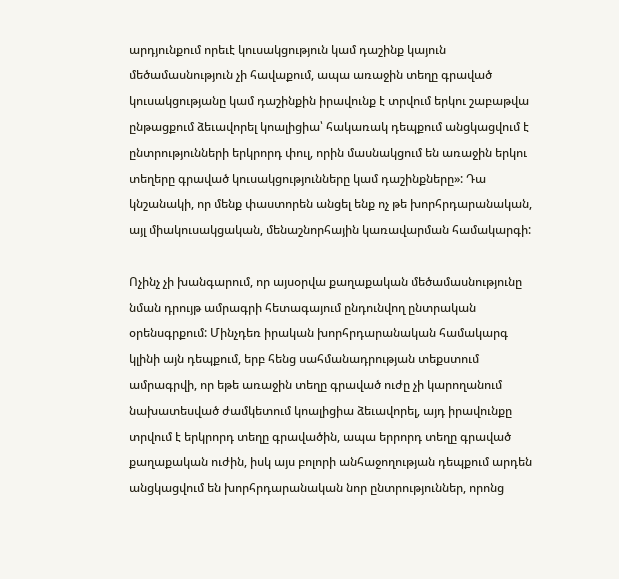արդյունքում որեւէ կուսակցություն կամ դաշինք կայուն մեծամասնություն չի հավաքում, ապա առաջին տեղը գրաված կուսակցությանը կամ դաշինքին իրավունք է տրվում երկու շաբաթվա ընթացքում ձեւավորել կոալիցիա՝ հակառակ դեպքում անցկացվում է ընտրությունների երկրորդ փուլ, որին մասնակցում են առաջին երկու տեղերը գրաված կուսակցությունները կամ դաշինքները»: Դա կնշանակի, որ մենք փաստորեն անցել ենք ոչ թե խորհրդարանական, այլ միակուսակցական, մենաշնորհային կառավարման համակարգի:

Ոչինչ չի խանգարում, որ այսօրվա քաղաքական մեծամասնությունը նման դրույթ ամրագրի հետագայում ընդունվող ընտրական օրենսգրքում: Մինչդեռ իրական խորհրդարանական համակարգ կլինի այն դեպքում, երբ հենց սահմանադրության տեքստում ամրագրվի, որ եթե առաջին տեղը գրաված ուժը չի կարողանում նախատեսված ժամկետում կոալիցիա ձեւավորել, այդ իրավունքը տրվում է երկրորդ տեղը գրավածին, ապա երրորդ տեղը գրաված քաղաքական ուժին, իսկ այս բոլորի անհաջողության դեպքում արդեն անցկացվում են խորհրդարանական նոր ընտրություններ, որոնց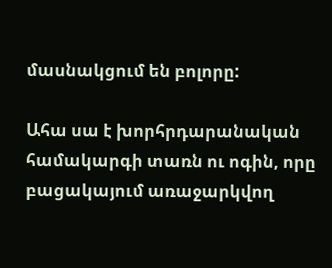մասնակցում են բոլորը:

Ահա սա է խորհրդարանական համակարգի տառն ու ոգին, որը բացակայում առաջարկվող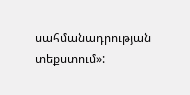սահմանադրության տեքստում»: